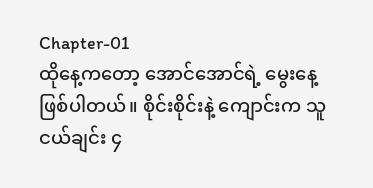Chapter-01
ထိုနေ့ကတော့ အောင်အောင်ရဲ့ မွေးနေ့ဖြစ်ပါတယ်။ စိုင်းစိုင်းနဲ့ ကျောင်းက သူငယ်ချင်း ၄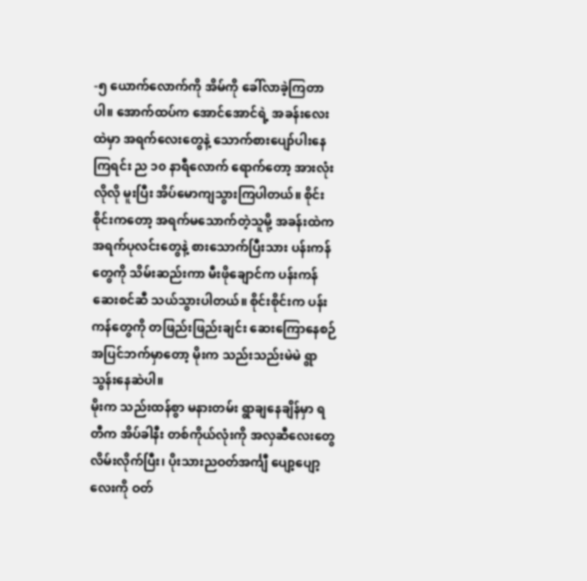-၅ ယောက်လောက်ကို အိမ်ကို ခေါ်လာခဲ့ကြတာပါ။ အောက်ထပ်က အောင်အောင်ရဲ့ အခန်းလေးထဲမှာ အရက်လေးတွေနဲ့ သောက်စားပျော်ပါးနေကြရင်း ည ၁၀ နာရီလောက် ရောက်တော့ အားလုံးလိုလို မူးပြီး အိပ်မောကျသွားကြပါတယ်။ စိုင်းစိုင်းကတော့ အရက်မသောက်တဲ့သူမို့ အခန်းထဲက အရက်ပုလင်းတွေနဲ့ စားသောက်ပြီးသား ပန်းကန်တွေကို သိမ်းဆည်းကာ မီးဖိုချောင်က ပန်းကန်ဆေးစင်ဆီ သယ်သွားပါတယ်။ စိုင်းစိုင်းက ပန်းကန်တွေကို တဖြည်းဖြည်းချင်း ဆေးကြောနေစဉ် အပြင်ဘက်မှာတော့ မိုးက သည်းသည်းမဲမဲ ရွာသွန်းနေဆဲပါ။
မိုးက သည်းထန်စွာ မနားတမ်း ရွာချနေချိန်မှာ ရတီက အိပ်ခါနီး တစ်ကိုယ်လုံးကို အလှဆီလေးတွေ လိမ်းလိုက်ပြီး၊ ပိုးသားညဝတ်အင်္ကျီ ပျော့ပျော့လေးကို ဝတ်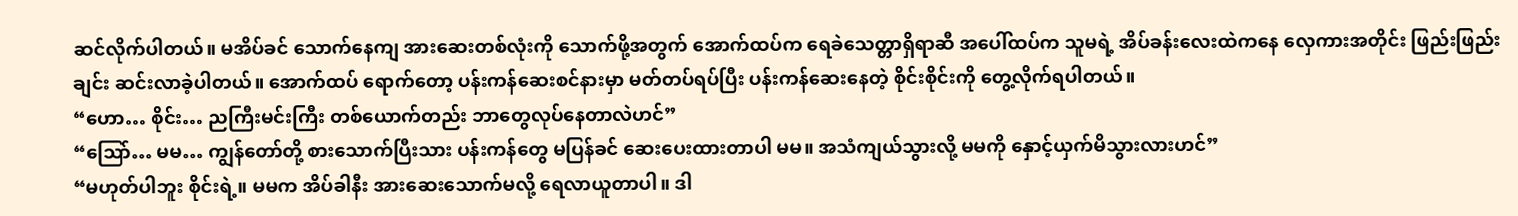ဆင်လိုက်ပါတယ်။ မအိပ်ခင် သောက်နေကျ အားဆေးတစ်လုံးကို သောက်ဖို့အတွက် အောက်ထပ်က ရေခဲသေတ္တာရှိရာဆီ အပေါ်ထပ်က သူမရဲ့ အိပ်ခန်းလေးထဲကနေ လှေကားအတိုင်း ဖြည်းဖြည်းချင်း ဆင်းလာခဲ့ပါတယ်။ အောက်ထပ် ရောက်တော့ ပန်းကန်ဆေးစင်နားမှာ မတ်တပ်ရပ်ပြီး ပန်းကန်ဆေးနေတဲ့ စိုင်းစိုင်းကို တွေ့လိုက်ရပါတယ်။
“ဟော… စိုင်း… ညကြီးမင်းကြီး တစ်ယောက်တည်း ဘာတွေလုပ်နေတာလဲဟင်”
“သြော်… မမ… ကျွန်တော်တို့ စားသောက်ပြီးသား ပန်းကန်တွေ မပြန်ခင် ဆေးပေးထားတာပါ မမ။ အသံကျယ်သွားလို့ မမကို နှောင့်ယှက်မိသွားလားဟင်”
“မဟုတ်ပါဘူး စိုင်းရဲ့။ မမက အိပ်ခါနီး အားဆေးသောက်မလို့ ရေလာယူတာပါ။ ဒါ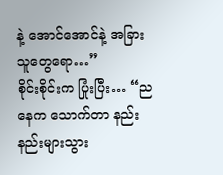နဲ့ အောင်အောင်နဲ့ အခြားသူတွေရော…”
စိုင်းစိုင်းက ပြုံးပြီး… “ညနေက သောက်တာ နည်းနည်းများသွား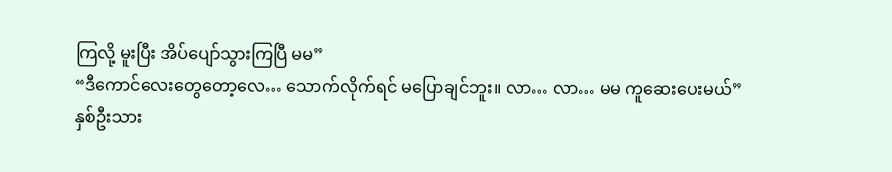ကြလို့ မူးပြီး အိပ်ပျော်သွားကြပြီ မမ”
“ဒီကောင်လေးတွေတော့လေ… သောက်လိုက်ရင် မပြောချင်ဘူး။ လာ… လာ… မမ ကူဆေးပေးမယ်”
နှစ်ဦးသား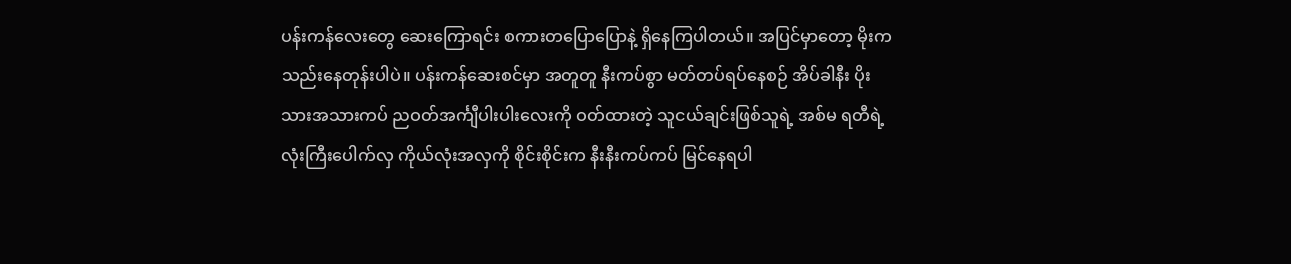ပန်းကန်လေးတွေ ဆေးကြောရင်း စကားတပြောပြောနဲ့ ရှိနေကြပါတယ်။ အပြင်မှာတော့ မိုးက သည်းနေတုန်းပါပဲ။ ပန်းကန်ဆေးစင်မှာ အတူတူ နီးကပ်စွာ မတ်တပ်ရပ်နေစဉ် အိပ်ခါနီး ပိုးသားအသားကပ် ညဝတ်အင်္ကျီပါးပါးလေးကို ဝတ်ထားတဲ့ သူငယ်ချင်းဖြစ်သူရဲ့ အစ်မ ရတီရဲ့ လုံးကြီးပေါက်လှ ကိုယ်လုံးအလှကို စိုင်းစိုင်းက နီးနီးကပ်ကပ် မြင်နေရပါ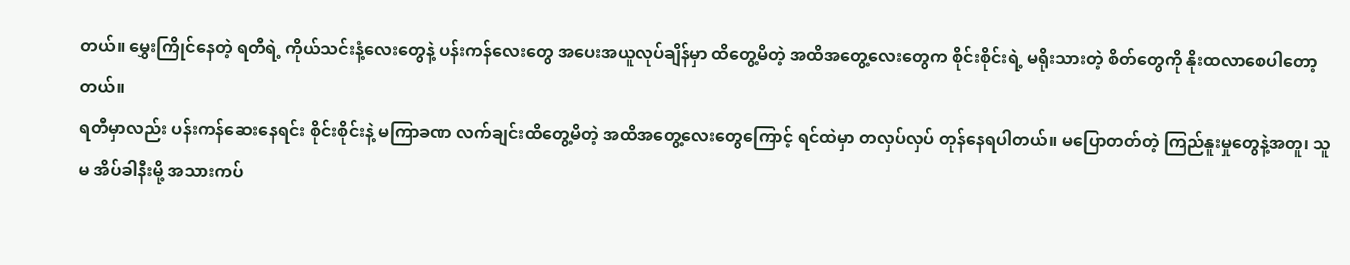တယ်။ မွှေးကြိုင်နေတဲ့ ရတီရဲ့ ကိုယ်သင်းနံ့လေးတွေနဲ့ ပန်းကန်လေးတွေ အပေးအယူလုပ်ချိန်မှာ ထိတွေ့မိတဲ့ အထိအတွေ့လေးတွေက စိုင်းစိုင်းရဲ့ မရိုးသားတဲ့ စိတ်တွေကို နိုးထလာစေပါတော့တယ်။
ရတီမှာလည်း ပန်းကန်ဆေးနေရင်း စိုင်းစိုင်းနဲ့ မကြာခဏ လက်ချင်းထိတွေ့မိတဲ့ အထိအတွေ့လေးတွေကြောင့် ရင်ထဲမှာ တလှပ်လှပ် တုန်နေရပါတယ်။ မပြောတတ်တဲ့ ကြည်နူးမှုတွေနဲ့အတူ၊ သူမ အိပ်ခါနီးမို့ အသားကပ်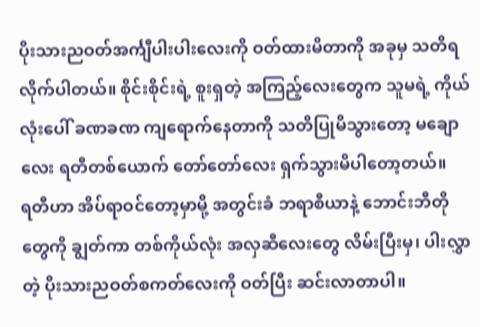ပိုးသားညဝတ်အင်္ကျီပါးပါးလေးကို ဝတ်ထားမိတာကို အခုမှ သတိရလိုက်ပါတယ်။ စိုင်းစိုင်းရဲ့ စူးရှတဲ့ အကြည့်လေးတွေက သူမရဲ့ ကိုယ်လုံးပေါ် ခဏခဏ ကျရောက်နေတာကို သတိပြုမိသွားတော့ မချောလေး ရတီတစ်ယောက် တော်တော်လေး ရှက်သွားမိပါတော့တယ်။
ရတီဟာ အိပ်ရာဝင်တော့မှာမို့ အတွင်းခံ ဘရာစီယာနဲ့ ဘောင်းဘီတိုတွေကို ချွတ်ကာ တစ်ကိုယ်လုံး အလှဆီလေးတွေ လိမ်းပြီးမှ၊ ပါးလွှာတဲ့ ပိုးသားညဝတ်စကတ်လေးကို ဝတ်ပြီး ဆင်းလာတာပါ။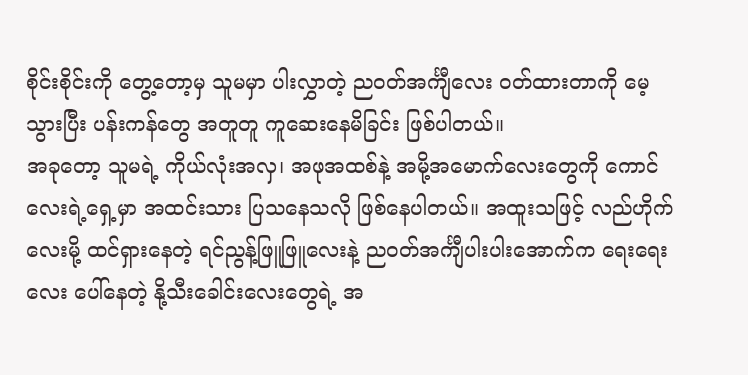စိုင်းစိုင်းကို တွေ့တော့မှ သူမမှာ ပါးလွှာတဲ့ ညဝတ်အင်္ကျီလေး ဝတ်ထားတာကို မေ့သွားပြီး ပန်းကန်တွေ အတူတူ ကူဆေးနေမိခြင်း ဖြစ်ပါတယ်။
အခုတော့ သူမရဲ့ ကိုယ်လုံးအလှ၊ အဖုအထစ်နဲ့ အမို့အမောက်လေးတွေကို ကောင်လေးရဲ့ရှေ့မှာ အထင်းသား ပြသနေသလို ဖြစ်နေပါတယ်။ အထူးသဖြင့် လည်ဟိုက်လေးမို့ ထင်ရှားနေတဲ့ ရင်ညွန့်ဖြူဖြူလေးနဲ့ ညဝတ်အင်္ကျီပါးပါးအောက်က ရေးရေးလေး ပေါ်နေတဲ့ နို့သီးခေါင်းလေးတွေရဲ့ အ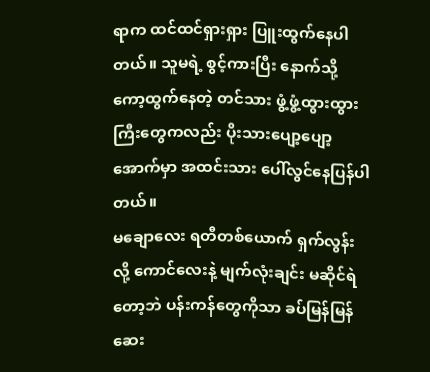ရာက ထင်ထင်ရှားရှား ပြူးထွက်နေပါတယ်။ သူမရဲ့ စွင့်ကားပြီး နောက်သို့ ကော့ထွက်နေတဲ့ တင်သား ဖွံ့ဖွံ့ထွားထွားကြီးတွေကလည်း ပိုးသားပျော့ပျော့အောက်မှာ အထင်းသား ပေါ်လွင်နေပြန်ပါတယ်။
မချောလေး ရတီတစ်ယောက် ရှက်လွန်းလို့ ကောင်လေးနဲ့ မျက်လုံးချင်း မဆိုင်ရဲတော့ဘဲ ပန်းကန်တွေကိုသာ ခပ်မြန်မြန် ဆေး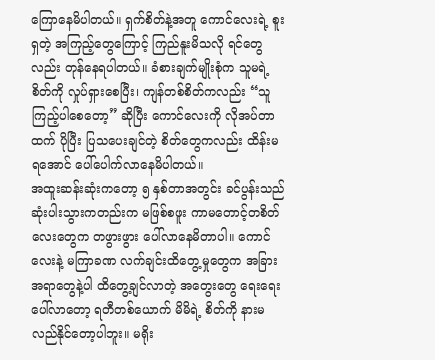ကြောနေမိပါတယ်။ ရှက်စိတ်နဲ့အတူ ကောင်လေးရဲ့ စူးရှတဲ့ အကြည့်တွေကြောင့် ကြည်နူးမိသလို ရင်တွေလည်း တုန်နေရပါတယ်။ ခံစားချက်မျိုးစုံက သူမရဲ့ စိတ်ကို လှုပ်ရှားစေပြီး၊ ကျန်တစ်စိတ်ကလည်း “သူ ကြည့်ပါစေတော့” ဆိုပြီး ကောင်လေးကို လိုအပ်တာထက် ပိုပြီး ပြသပေးချင်တဲ့ စိတ်တွေကလည်း ထိန်းမရအောင် ပေါ်ပေါက်လာနေမိပါတယ်။
အထူးဆန်းဆုံးကတော့ ၅ နှစ်တာအတွင်း ခင်ပွန်းသည် ဆုံးပါးသွားကတည်းက မဖြစ်စဖူး ကာမတောင့်တစိတ်လေးတွေက တဖွားဖွား ပေါ်လာနေမိတာပါ။ ကောင်လေးနဲ့ မကြာခဏ လက်ချင်းထိတွေ့မှုတွေက အခြားအရာတွေနဲ့ပါ ထိတွေ့ချင်လာတဲ့ အတွေးတွေ ရေးရေးပေါ်လာတော့ ရတီတစ်ယောက် မိမိရဲ့ စိတ်ကို နားမလည်နိုင်တော့ပါဘူး။ မရိုး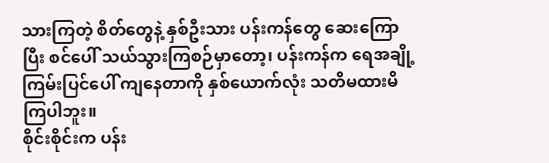သားကြတဲ့ စိတ်တွေနဲ့ နှစ်ဦးသား ပန်းကန်တွေ ဆေးကြောပြီး စင်ပေါ် သယ်သွားကြစဉ်မှာတော့၊ ပန်းကန်က ရေအချို့ ကြမ်းပြင်ပေါ် ကျနေတာကို နှစ်ယောက်လုံး သတိမထားမိကြပါဘူး။
စိုင်းစိုင်းက ပန်း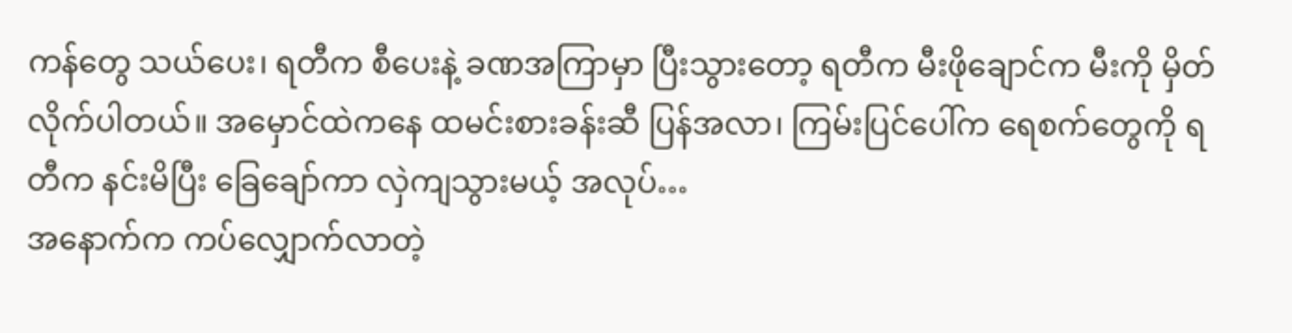ကန်တွေ သယ်ပေး၊ ရတီက စီပေးနဲ့ ခဏအကြာမှာ ပြီးသွားတော့ ရတီက မီးဖိုချောင်က မီးကို မှိတ်လိုက်ပါတယ်။ အမှောင်ထဲကနေ ထမင်းစားခန်းဆီ ပြန်အလာ၊ ကြမ်းပြင်ပေါ်က ရေစက်တွေကို ရတီက နင်းမိပြီး ခြေချော်ကာ လှဲကျသွားမယ့် အလုပ်…
အနောက်က ကပ်လျှောက်လာတဲ့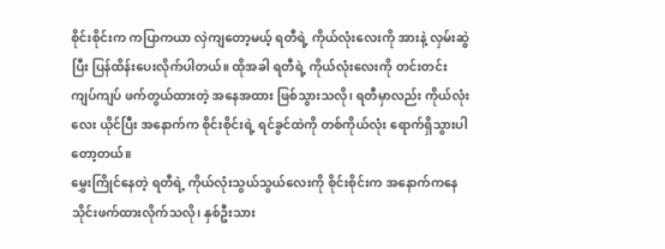စိုင်းစိုင်းက ကပြာကယာ လှဲကျတော့မယ့် ရတီရဲ့ ကိုယ်လုံးလေးကို အားနဲ့ လှမ်းဆွဲပြီး ပြန်ထိန်းပေးလိုက်ပါတယ်။ ထိုအခါ ရတီရဲ့ ကိုယ်လုံးလေးကို တင်းတင်းကျပ်ကျပ် ဖက်တွယ်ထားတဲ့ အနေအထား ဖြစ်သွားသလို၊ ရတီမှာလည်း ကိုယ်လုံးလေး ယိုင်ပြီး အနောက်က စိုင်းစိုင်းရဲ့ ရင်ခွင်ထဲကို တစ်ကိုယ်လုံး ရောက်ရှိသွားပါတော့တယ်။
မွှေးကြိုင်နေတဲ့ ရတီရဲ့ ကိုယ်လုံးသွယ်သွယ်လေးကို စိုင်းစိုင်းက အနောက်ကနေ သိုင်းဖက်ထားလိုက်သလို၊ နှစ်ဦးသား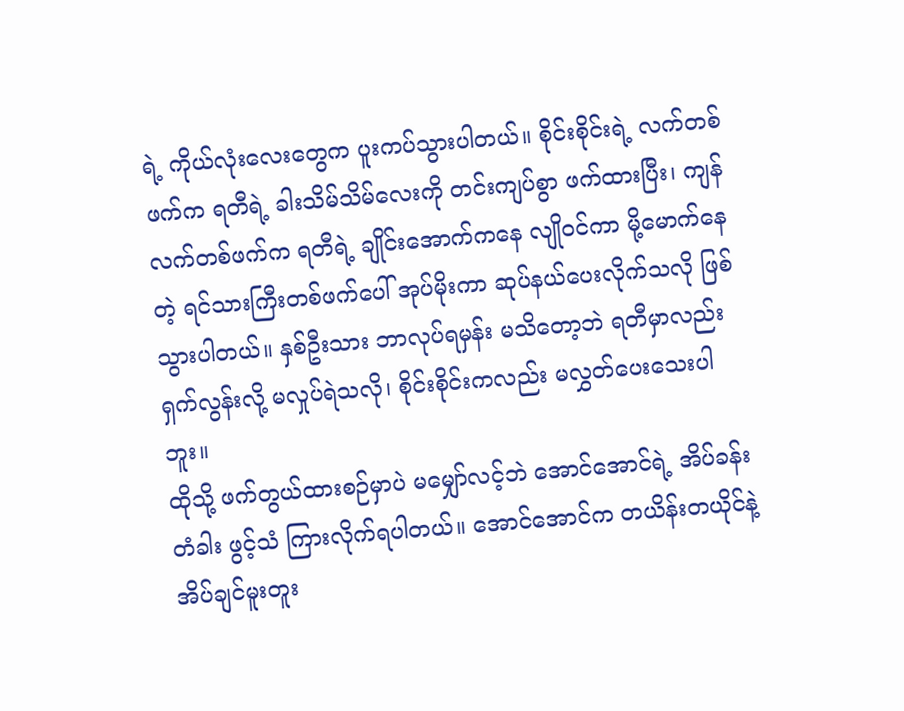ရဲ့ ကိုယ်လုံးလေးတွေက ပူးကပ်သွားပါတယ်။ စိုင်းစိုင်းရဲ့ လက်တစ်ဖက်က ရတီရဲ့ ခါးသိမ်သိမ်လေးကို တင်းကျပ်စွာ ဖက်ထားပြီး၊ ကျန်လက်တစ်ဖက်က ရတီရဲ့ ချိုင်းအောက်ကနေ လျိုဝင်ကာ မို့မောက်နေတဲ့ ရင်သားကြီးတစ်ဖက်ပေါ် အုပ်မိုးကာ ဆုပ်နယ်ပေးလိုက်သလို ဖြစ်သွားပါတယ်။ နှစ်ဦးသား ဘာလုပ်ရမှန်း မသိတော့ဘဲ ရတီမှာလည်း ရှက်လွန်းလို့ မလှုပ်ရဲသလို၊ စိုင်းစိုင်းကလည်း မလွှတ်ပေးသေးပါဘူး။
ထိုသို့ ဖက်တွယ်ထားစဉ်မှာပဲ မမျှော်လင့်ဘဲ အောင်အောင်ရဲ့ အိပ်ခန်းတံခါး ဖွင့်သံ ကြားလိုက်ရပါတယ်။ အောင်အောင်က တယိန်းတယိုင်နဲ့ အိပ်ချင်မူးတူး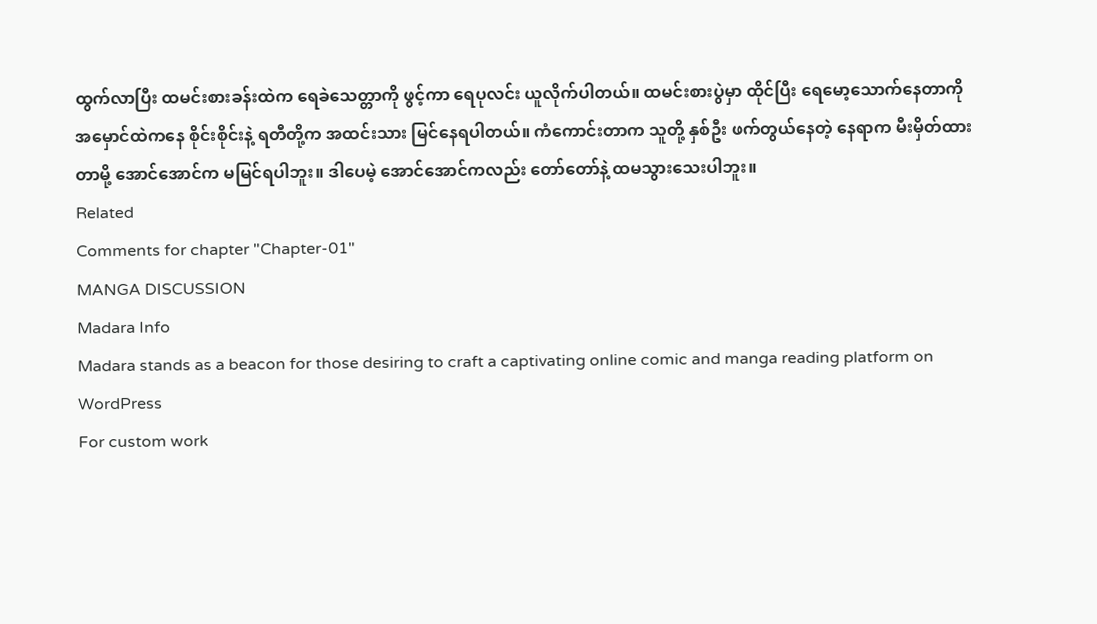ထွက်လာပြီး ထမင်းစားခန်းထဲက ရေခဲသေတ္တာကို ဖွင့်ကာ ရေပုလင်း ယူလိုက်ပါတယ်။ ထမင်းစားပွဲမှာ ထိုင်ပြီး ရေမော့သောက်နေတာကို အမှောင်ထဲကနေ စိုင်းစိုင်းနဲ့ ရတီတို့က အထင်းသား မြင်နေရပါတယ်။ ကံကောင်းတာက သူတို့ နှစ်ဦး ဖက်တွယ်နေတဲ့ နေရာက မီးမှိတ်ထားတာမို့ အောင်အောင်က မမြင်ရပါဘူး။ ဒါပေမဲ့ အောင်အောင်ကလည်း တော်တော်နဲ့ ထမသွားသေးပါဘူး။
Related
Comments for chapter "Chapter-01"
MANGA DISCUSSION
Madara Info
Madara stands as a beacon for those desiring to craft a captivating online comic and manga reading platform on WordPress
For custom work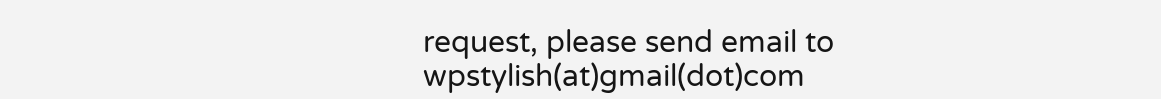request, please send email to wpstylish(at)gmail(dot)com